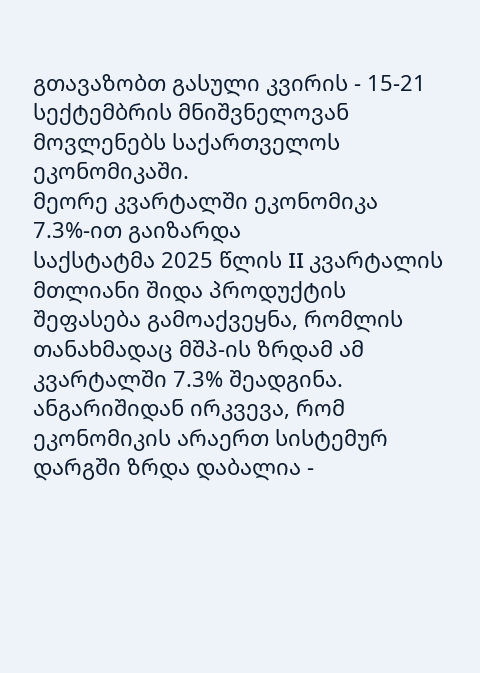გთავაზობთ გასული კვირის - 15-21 სექტემბრის მნიშვნელოვან მოვლენებს საქართველოს ეკონომიკაში.
მეორე კვარტალში ეკონომიკა 7.3%-ით გაიზარდა
საქსტატმა 2025 წლის II კვარტალის მთლიანი შიდა პროდუქტის შეფასება გამოაქვეყნა, რომლის თანახმადაც მშპ-ის ზრდამ ამ კვარტალში 7.3% შეადგინა. ანგარიშიდან ირკვევა, რომ ეკონომიკის არაერთ სისტემურ დარგში ზრდა დაბალია -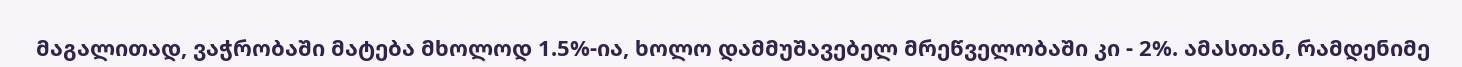მაგალითად, ვაჭრობაში მატება მხოლოდ 1.5%-ია, ხოლო დამმუშავებელ მრეწველობაში კი - 2%. ამასთან, რამდენიმე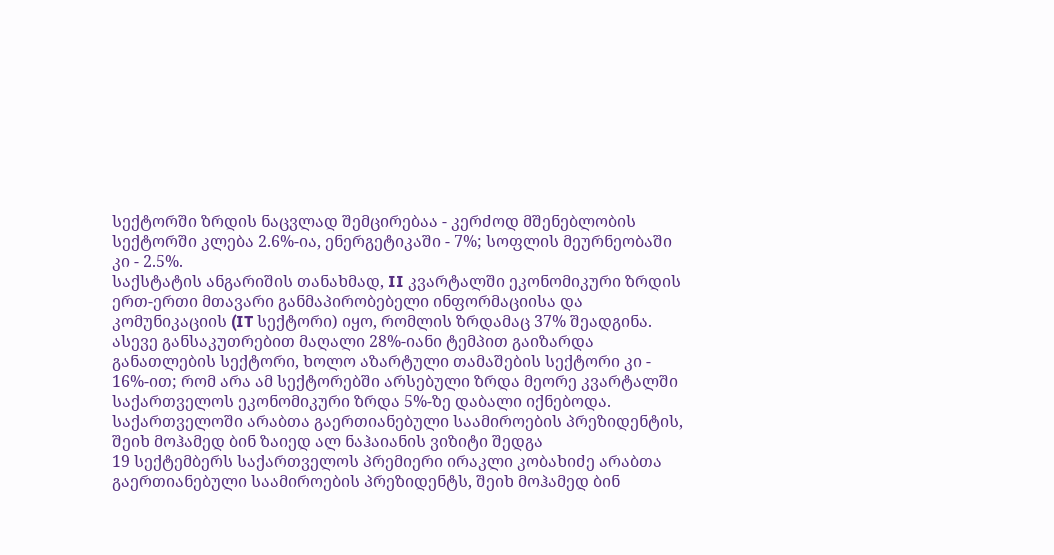სექტორში ზრდის ნაცვლად შემცირებაა - კერძოდ მშენებლობის სექტორში კლება 2.6%-ია, ენერგეტიკაში - 7%; სოფლის მეურნეობაში კი - 2.5%.
საქსტატის ანგარიშის თანახმად, II კვარტალში ეკონომიკური ზრდის ერთ-ერთი მთავარი განმაპირობებელი ინფორმაციისა და კომუნიკაციის (IT სექტორი) იყო, რომლის ზრდამაც 37% შეადგინა. ასევე განსაკუთრებით მაღალი 28%-იანი ტემპით გაიზარდა განათლების სექტორი, ხოლო აზარტული თამაშების სექტორი კი - 16%-ით; რომ არა ამ სექტორებში არსებული ზრდა მეორე კვარტალში საქართველოს ეკონომიკური ზრდა 5%-ზე დაბალი იქნებოდა.
საქართველოში არაბთა გაერთიანებული საამიროების პრეზიდენტის, შეიხ მოჰამედ ბინ ზაიედ ალ ნაჰაიანის ვიზიტი შედგა
19 სექტემბერს საქართველოს პრემიერი ირაკლი კობახიძე არაბთა გაერთიანებული საამიროების პრეზიდენტს, შეიხ მოჰამედ ბინ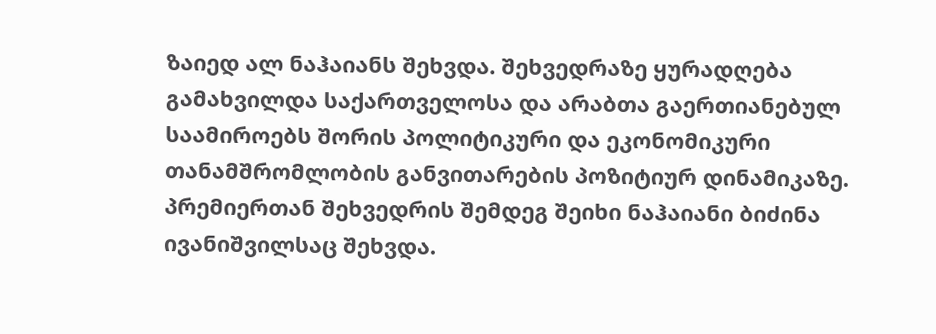ზაიედ ალ ნაჰაიანს შეხვდა. შეხვედრაზე ყურადღება გამახვილდა საქართველოსა და არაბთა გაერთიანებულ საამიროებს შორის პოლიტიკური და ეკონომიკური თანამშრომლობის განვითარების პოზიტიურ დინამიკაზე. პრემიერთან შეხვედრის შემდეგ შეიხი ნაჰაიანი ბიძინა ივანიშვილსაც შეხვდა.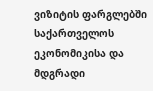ვიზიტის ფარგლებში საქართველოს ეკონომიკისა და მდგრადი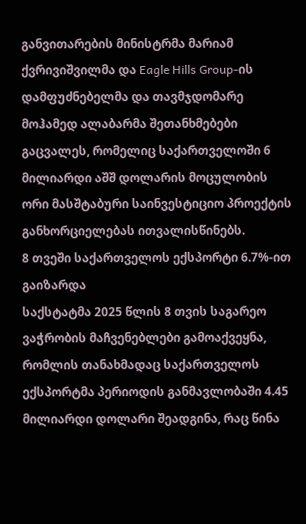განვითარების მინისტრმა მარიამ ქვრივიშვილმა და Eagle Hills Group-ის დამფუძნებელმა და თავმჯდომარე მოჰამედ ალაბარმა შეთანხმებები გაცვალეს, რომელიც საქართველოში 6 მილიარდი აშშ დოლარის მოცულობის ორი მასშტაბური საინვესტიციო პროექტის განხორციელებას ითვალისწინებს.
8 თვეში საქართველოს ექსპორტი 6.7%-ით გაიზარდა
საქსტატმა 2025 წლის 8 თვის საგარეო ვაჭრობის მაჩვენებლები გამოაქვეყნა, რომლის თანახმადაც საქართველოს ექსპორტმა პერიოდის განმავლობაში 4.45 მილიარდი დოლარი შეადგინა, რაც წინა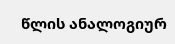წლის ანალოგიურ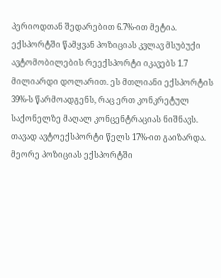პერიოდთან შედარებით 6.7%-ით მეტია.
ექსპორტში წამყვან პოზიციას კვლავ მსუბუქი ავტომობილების რეექსპორტი იკავებს 1.7 მილიარდი დოლარით. ეს მთლიანი ექსპორტის 39%-ს წარმოადგენს, რაც ერთ კონკრეტულ საქონელზე მაღალ კონცენტრაციას ნიშნავს. თავად ავტოექსპორტი წელს 17%-ით გაიზარდა. მეორე პოზიციას ექსპორტში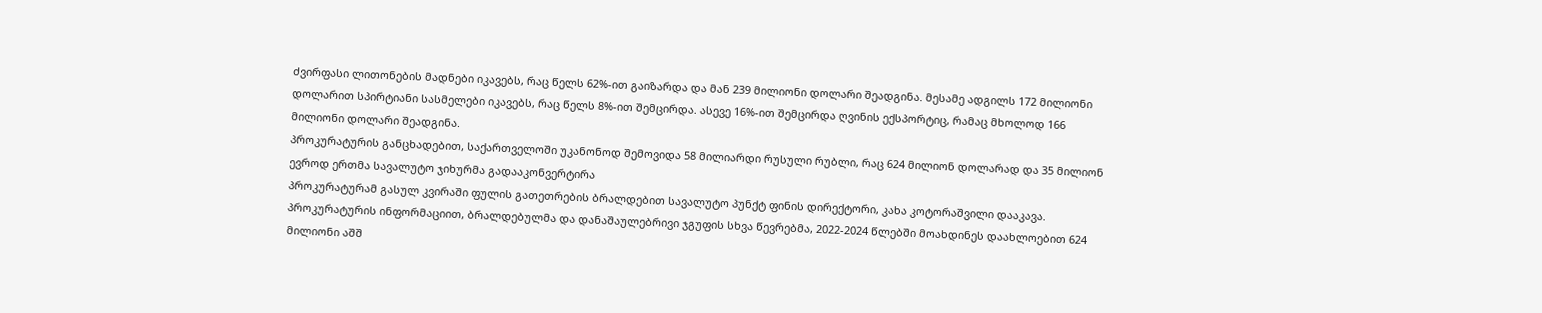ძვირფასი ლითონების მადნები იკავებს, რაც წელს 62%-ით გაიზარდა და მან 239 მილიონი დოლარი შეადგინა. მესამე ადგილს 172 მილიონი დოლარით სპირტიანი სასმელები იკავებს, რაც წელს 8%-ით შემცირდა. ასევე 16%-ით შემცირდა ღვინის ექსპორტიც, რამაც მხოლოდ 166 მილიონი დოლარი შეადგინა.
პროკურატურის განცხადებით, საქართველოში უკანონოდ შემოვიდა 58 მილიარდი რუსული რუბლი, რაც 624 მილიონ დოლარად და 35 მილიონ ევროდ ერთმა სავალუტო ჯიხურმა გადააკონვერტირა
პროკურატურამ გასულ კვირაში ფულის გათეთრების ბრალდებით სავალუტო პუნქტ ფინის დირექტორი, კახა კოტორაშვილი დააკავა. პროკურატურის ინფორმაციით, ბრალდებულმა და დანაშაულებრივი ჯგუფის სხვა წევრებმა, 2022-2024 წლებში მოახდინეს დაახლოებით 624 მილიონი აშშ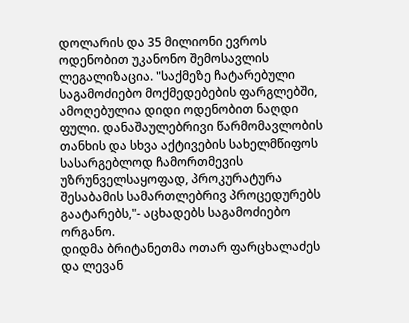დოლარის და 35 მილიონი ევროს ოდენობით უკანონო შემოსავლის ლეგალიზაცია. "საქმეზე ჩატარებული საგამოძიებო მოქმედებების ფარგლებში, ამოღებულია დიდი ოდენობით ნაღდი ფული. დანაშაულებრივი წარმომავლობის თანხის და სხვა აქტივების სახელმწიფოს სასარგებლოდ ჩამორთმევის უზრუნველსაყოფად, პროკურატურა შესაბამის სამართლებრივ პროცედურებს გაატარებს,"- აცხადებს საგამოძიებო ორგანო.
დიდმა ბრიტანეთმა ოთარ ფარცხალაძეს და ლევან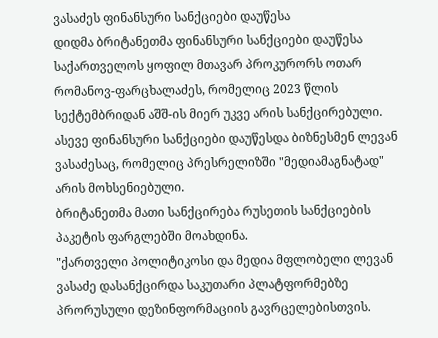ვასაძეს ფინანსური სანქციები დაუწესა
დიდმა ბრიტანეთმა ფინანსური სანქციები დაუწესა საქართველოს ყოფილ მთავარ პროკურორს ოთარ რომანოვ-ფარცხალაძეს, რომელიც 2023 წლის სექტემბრიდან აშშ-ის მიერ უკვე არის სანქცირებული. ასევე ფინანსური სანქციები დაუწესდა ბიზნესმენ ლევან ვასაძესაც, რომელიც პრესრელიზში "მედიამაგნატად" არის მოხსენიებული.
ბრიტანეთმა მათი სანქცირება რუსეთის სანქციების პაკეტის ფარგლებში მოახდინა.
"ქართველი პოლიტიკოსი და მედია მფლობელი ლევან ვასაძე დასანქცირდა საკუთარი პლატფორმებზე პრორუსული დეზინფორმაციის გავრცელებისთვის.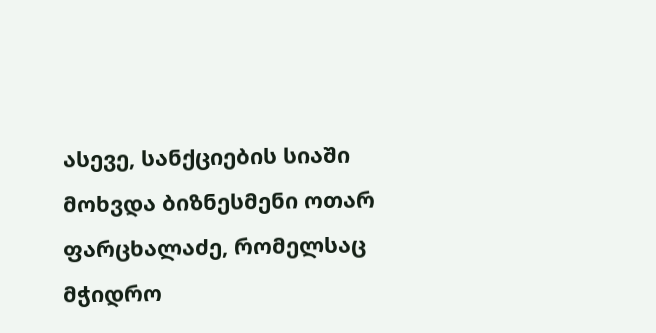ასევე, სანქციების სიაში მოხვდა ბიზნესმენი ოთარ ფარცხალაძე, რომელსაც მჭიდრო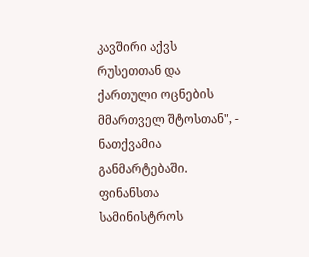კავშირი აქვს რუსეთთან და ქართული ოცნების მმართველ შტოსთან", - ნათქვამია განმარტებაში.
ფინანსთა სამინისტროს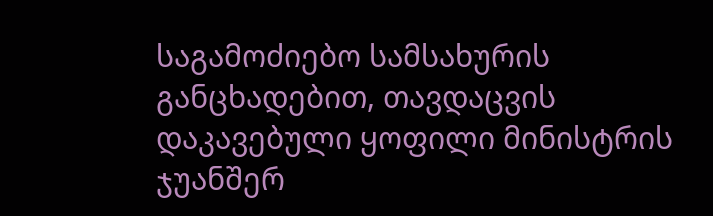საგამოძიებო სამსახურის განცხადებით, თავდაცვის დაკავებული ყოფილი მინისტრის ჯუანშერ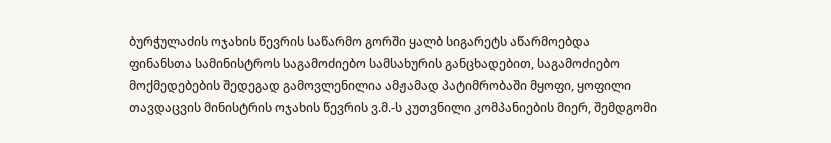ბურჭულაძის ოჯახის წევრის საწარმო გორში ყალბ სიგარეტს აწარმოებდა
ფინანსთა სამინისტროს საგამოძიებო სამსახურის განცხადებით, საგამოძიებო მოქმედებების შედეგად გამოვლენილია ამჟამად პატიმრობაში მყოფი, ყოფილი თავდაცვის მინისტრის ოჯახის წევრის ვ.მ.-ს კუთვნილი კომპანიების მიერ, შემდგომი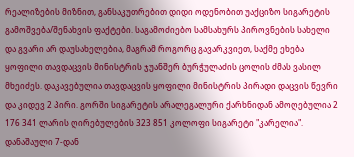რეალიზების მიზნით, განსაკუთრებით დიდი ოდენობით უაქციზო სიგარეტის გამოშვება/შენახვის ფაქტები. საგამოძიებო სამსახურს პიროვნების სახელი და გვარი არ დაუსახელებია, მაგრამ როგორც გავარკვიეთ, საქმე ეხება ყოფილი თავდაცვის მინისტრის ჯუანშერ ბურჭულაძის ცოლის ძმას ვასილ მხეიძეს. დაკავებულია თავდაცვის ყოფილი მინისტრის პირადი დაცვის წევრი და კიდევ 2 პირი. გორში სიგარეტის არალეგალური ქარხნიდან ამოღებულია 2 176 341 ლარის ღირებულების 323 851 კოლოფი სიგარეტი "კარელია". დანაშაული 7-დან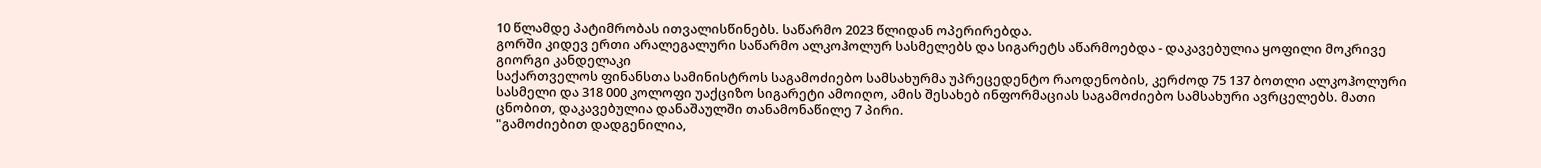10 წლამდე პატიმრობას ითვალისწინებს. საწარმო 2023 წლიდან ოპერირებდა.
გორში კიდევ ერთი არალეგალური საწარმო ალკოჰოლურ სასმელებს და სიგარეტს აწარმოებდა - დაკავებულია ყოფილი მოკრივე გიორგი კანდელაკი
საქართველოს ფინანსთა სამინისტროს საგამოძიებო სამსახურმა უპრეცედენტო რაოდენობის, კერძოდ 75 137 ბოთლი ალკოჰოლური სასმელი და 318 000 კოლოფი უაქციზო სიგარეტი ამოიღო, ამის შესახებ ინფორმაციას საგამოძიებო სამსახური ავრცელებს. მათი ცნობით, დაკავებულია დანაშაულში თანამონაწილე 7 პირი.
"გამოძიებით დადგენილია,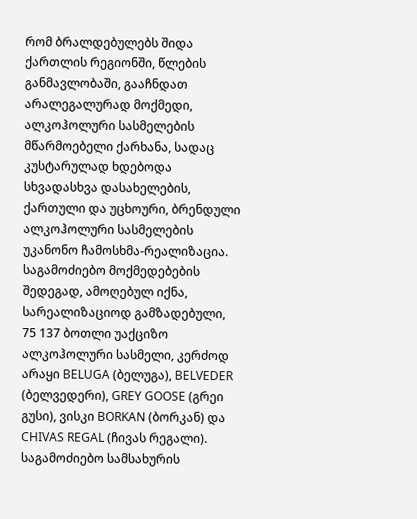რომ ბრალდებულებს შიდა ქართლის რეგიონში, წლების განმავლობაში, გააჩნდათ არალეგალურად მოქმედი, ალკოჰოლური სასმელების მწარმოებელი ქარხანა, სადაც კუსტარულად ხდებოდა სხვადასხვა დასახელების, ქართული და უცხოური, ბრენდული ალკოჰოლური სასმელების უკანონო ჩამოსხმა-რეალიზაცია.
საგამოძიებო მოქმედებების შედეგად, ამოღებულ იქნა, სარეალიზაციოდ გამზადებული, 75 137 ბოთლი უაქციზო ალკოჰოლური სასმელი, კერძოდ არაყი BELUGA (ბელუგა), BELVEDER (ბელვედერი), GREY GOOSE (გრეი გუსი), ვისკი BORKAN (ბორკან) და CHIVAS REGAL (ჩივას რეგალი).
საგამოძიებო სამსახურის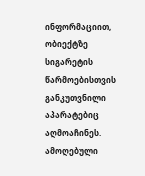ინფორმაციით, ობიექტზე სიგარეტის წარმოებისთვის განკუთვნილი აპარატებიც აღმოაჩინეს. ამოღებული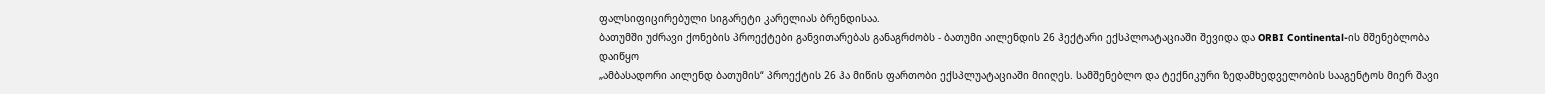ფალსიფიცირებული სიგარეტი კარელიას ბრენდისაა.
ბათუმში უძრავი ქონების პროექტები განვითარებას განაგრძობს - ბათუმი აილენდის 26 ჰექტარი ექსპლოატაციაში შევიდა და ORBI Continental-ის მშენებლობა დაიწყო
„ამბასადორი აილენდ ბათუმის“ პროექტის 26 ჰა მიწის ფართობი ექსპლუატაციაში მიიღეს. სამშენებლო და ტექნიკური ზედამხედველობის სააგენტოს მიერ შავი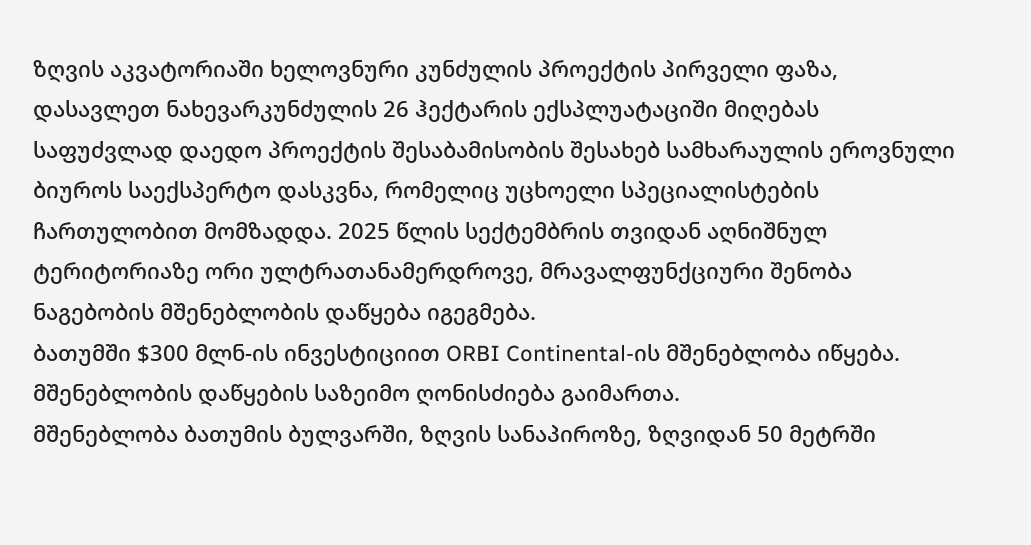ზღვის აკვატორიაში ხელოვნური კუნძულის პროექტის პირველი ფაზა, დასავლეთ ნახევარკუნძულის 26 ჰექტარის ექსპლუატაციში მიღებას საფუძვლად დაედო პროექტის შესაბამისობის შესახებ სამხარაულის ეროვნული ბიუროს საექსპერტო დასკვნა, რომელიც უცხოელი სპეციალისტების ჩართულობით მომზადდა. 2025 წლის სექტემბრის თვიდან აღნიშნულ ტერიტორიაზე ორი ულტრათანამერდროვე, მრავალფუნქციური შენობა ნაგებობის მშენებლობის დაწყება იგეგმება.
ბათუმში $300 მლნ-ის ინვესტიციით ORBI Continental-ის მშენებლობა იწყება. მშენებლობის დაწყების საზეიმო ღონისძიება გაიმართა.
მშენებლობა ბათუმის ბულვარში, ზღვის სანაპიროზე, ზღვიდან 50 მეტრში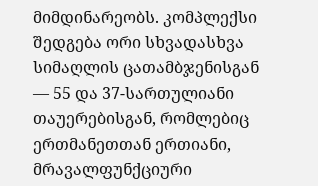მიმდინარეობს. კომპლექსი შედგება ორი სხვადასხვა სიმაღლის ცათამბჯენისგან — 55 და 37-სართულიანი თაუერებისგან, რომლებიც ერთმანეთთან ერთიანი, მრავალფუნქციური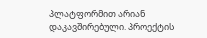პლატფორმით არიან დაკავშირებული. პროექტის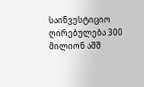საინვესტიციო ღირებულება 300 მილიონ აშშ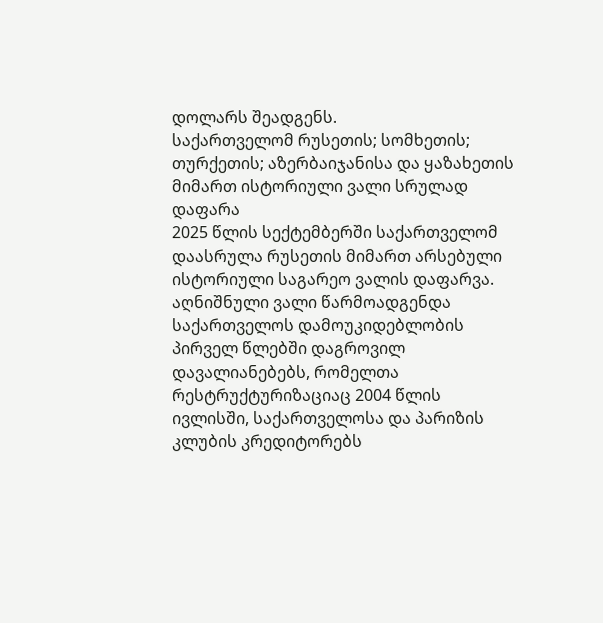დოლარს შეადგენს.
საქართველომ რუსეთის; სომხეთის; თურქეთის; აზერბაიჯანისა და ყაზახეთის მიმართ ისტორიული ვალი სრულად დაფარა
2025 წლის სექტემბერში საქართველომ დაასრულა რუსეთის მიმართ არსებული ისტორიული საგარეო ვალის დაფარვა. აღნიშნული ვალი წარმოადგენდა საქართველოს დამოუკიდებლობის პირველ წლებში დაგროვილ დავალიანებებს, რომელთა რესტრუქტურიზაციაც 2004 წლის ივლისში, საქართველოსა და პარიზის კლუბის კრედიტორებს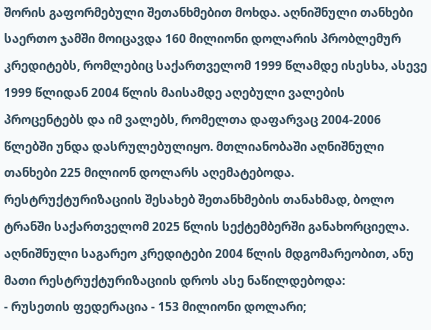შორის გაფორმებული შეთანხმებით მოხდა. აღნიშნული თანხები საერთო ჯამში მოიცავდა 160 მილიონი დოლარის პრობლემურ კრედიტებს, რომლებიც საქართველომ 1999 წლამდე ისესხა, ასევე 1999 წლიდან 2004 წლის მაისამდე აღებული ვალების პროცენტებს და იმ ვალებს, რომელთა დაფარვაც 2004-2006 წლებში უნდა დასრულებულიყო. მთლიანობაში აღნიშნული თანხები 225 მილიონ დოლარს აღემატებოდა. რესტრუქტურიზაციის შესახებ შეთანხმების თანახმად, ბოლო ტრანში საქართველომ 2025 წლის სექტემბერში განახორციელა.
აღნიშნული საგარეო კრედიტები 2004 წლის მდგომარეობით, ანუ მათი რესტრუქტურიზაციის დროს ასე ნაწილდებოდა:
- რუსეთის ფედერაცია - 153 მილიონი დოლარი;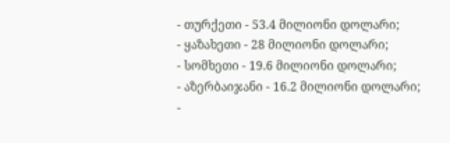- თურქეთი - 53.4 მილიონი დოლარი;
- ყაზახეთი - 28 მილიონი დოლარი;
- სომხეთი - 19.6 მილიონი დოლარი;
- აზერბაიჯანი - 16.2 მილიონი დოლარი;
-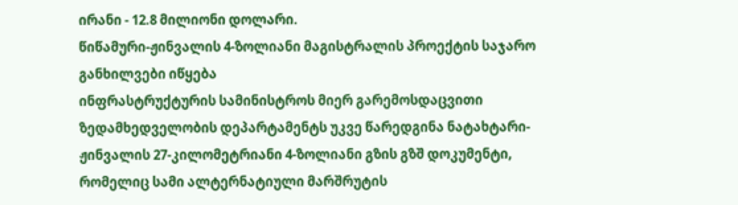ირანი - 12.8 მილიონი დოლარი.
წიწამური-ჟინვალის 4-ზოლიანი მაგისტრალის პროექტის საჯარო განხილვები იწყება
ინფრასტრუქტურის სამინისტროს მიერ გარემოსდაცვითი ზედამხედველობის დეპარტამენტს უკვე წარედგინა ნატახტარი-ჟინვალის 27-კილომეტრიანი 4-ზოლიანი გზის გზშ დოკუმენტი, რომელიც სამი ალტერნატიული მარშრუტის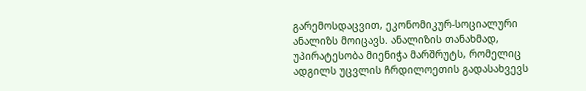გარემოსდაცვით, ეკონომიკურ-სოციალური ანალიზს მოიცავს. ანალიზის თანახმად, უპირატესობა მიენიჭა მარშრუტს, რომელიც ადგილს უცვლის ჩრდილოეთის გადასახვევს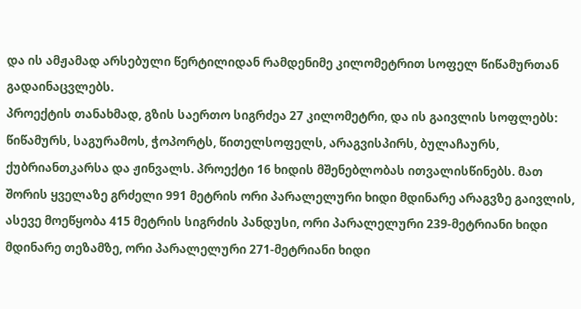და ის ამჟამად არსებული წერტილიდან რამდენიმე კილომეტრით სოფელ წიწამურთან გადაინაცვლებს.
პროექტის თანახმად, გზის საერთო სიგრძეა 27 კილომეტრი, და ის გაივლის სოფლებს: წიწამურს, საგურამოს, ჭოპორტს, წითელსოფელს, არაგვისპირს, ბულაჩაურს, ქუბრიანთკარსა და ჟინვალს. პროექტი 16 ხიდის მშენებლობას ითვალისწინებს. მათ შორის ყველაზე გრძელი 991 მეტრის ორი პარალელური ხიდი მდინარე არაგვზე გაივლის, ასევე მოეწყობა 415 მეტრის სიგრძის პანდუსი, ორი პარალელური 239-მეტრიანი ხიდი მდინარე თეზამზე, ორი პარალელური 271-მეტრიანი ხიდი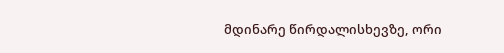მდინარე წირდალისხევზე, ორი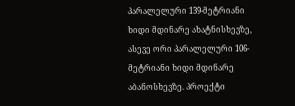პარალელური 139-მეტრიანი ხიდი მდინარე ახატნისხევზე, ასევე ორი პარალელური 106-მეტრიანი ხიდი მდინარე აბანოსხევზე. პროექტი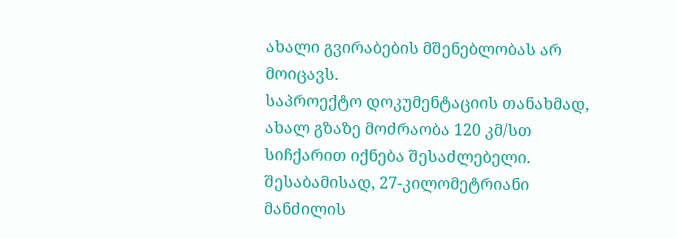ახალი გვირაბების მშენებლობას არ მოიცავს.
საპროექტო დოკუმენტაციის თანახმად, ახალ გზაზე მოძრაობა 120 კმ/სთ სიჩქარით იქნება შესაძლებელი. შესაბამისად, 27-კილომეტრიანი მანძილის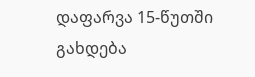დაფარვა 15-წუთში გახდება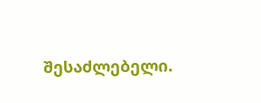შესაძლებელი.